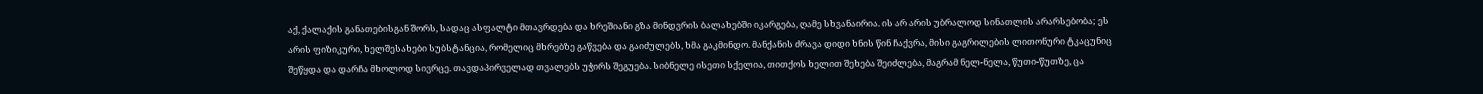აქ, ქალაქის განათებისგან შორს, სადაც ასფალტი მთავრდება და ხრეშიანი გზა მინდვრის ბალახებში იკარგება, ღამე სხვანაირია. ის არ არის უბრალოდ სინათლის არარსებობა; ეს არის ფიზიკური, ხელშესახები სუბსტანცია, რომელიც მხრებზე გაწვება და გაიძულებს, ხმა გაკმინდო. მანქანის ძრავა დიდი ხნის წინ ჩაქვრა, მისი გაგრილების ლითონური ტკაცუნიც შეწყდა და დარჩა მხოლოდ სივრცე. თავდაპირველად თვალებს უჭირს შეგუება. სიბნელე ისეთი სქელია, თითქოს ხელით შეხება შეიძლება, მაგრამ ნელ-ნელა, წუთი-წუთზე, ცა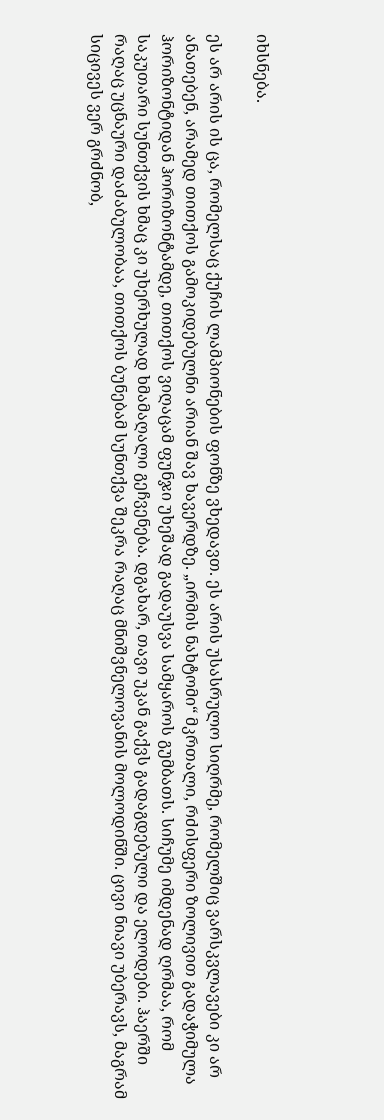იხსნება.

ეს არ არის ის ცა, რომელსაც ქუჩის ლამპიონების ფონზე ვხედავთ. ეს არის უსასრულო სიღრმე, რომელშიც ვარსკვლავები კი არ ანათებენ, არამედ თითქოს გამოკიდებულნი არიან შავ ხავერდზე. „ირმის ნახტომი“ მკრთალი, რძისფერი ზოლივით გადაჭიმულა ჰორიზონტიდან ჰორიზონტამდე, თითქოს ვიღაცამ ფუნჯი უხეშად გადაუსვა სამყაროს გუმბათს. სიჩუმე იმდენად ღრმაა, რომ საკუთარი სუნთქვის ხმაც კი უხერხულად ხმამაღალი გეჩვენება. დგახარ, თავი უკან გაქვს გადაგდებული და ელოდები. ჰაერში რაღაც უცნაური დაძაბულობაა, თითქოს ბუნებამ სუნთქვა შეკრა რაღაც მნიშვნელოვანის მოლოდინში. ცივი ნიავი უბერავს, მაგრამ სიცივეს ვერ გრძნობ,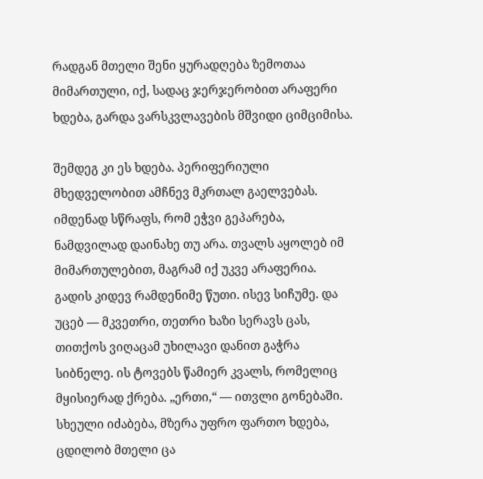რადგან მთელი შენი ყურადღება ზემოთაა მიმართული, იქ, სადაც ჯერჯერობით არაფერი ხდება, გარდა ვარსკვლავების მშვიდი ციმციმისა.

შემდეგ კი ეს ხდება. პერიფერიული მხედველობით ამჩნევ მკრთალ გაელვებას. იმდენად სწრაფს, რომ ეჭვი გეპარება, ნამდვილად დაინახე თუ არა. თვალს აყოლებ იმ მიმართულებით, მაგრამ იქ უკვე არაფერია. გადის კიდევ რამდენიმე წუთი. ისევ სიჩუმე. და უცებ — მკვეთრი, თეთრი ხაზი სერავს ცას, თითქოს ვიღაცამ უხილავი დანით გაჭრა სიბნელე. ის ტოვებს წამიერ კვალს, რომელიც მყისიერად ქრება. „ერთი,“ — ითვლი გონებაში. სხეული იძაბება, მზერა უფრო ფართო ხდება, ცდილობ მთელი ცა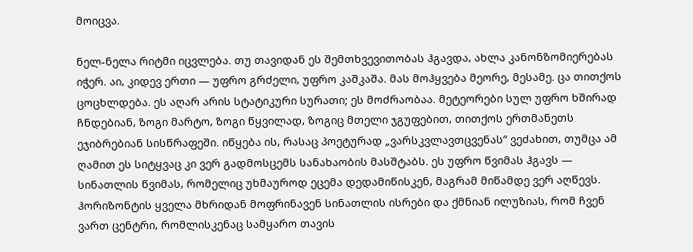მოიცვა.

ნელ-ნელა რიტმი იცვლება. თუ თავიდან ეს შემთხვევითობას ჰგავდა, ახლა კანონზომიერებას იჭერ. აი, კიდევ ერთი — უფრო გრძელი, უფრო კაშკაშა. მას მოჰყვება მეორე, მესამე. ცა თითქოს ცოცხლდება. ეს აღარ არის სტატიკური სურათი; ეს მოძრაობაა. მეტეორები სულ უფრო ხშირად ჩნდებიან, ზოგი მარტო, ზოგი წყვილად, ზოგიც მთელი ჯგუფებით, თითქოს ერთმანეთს ეჯიბრებიან სისწრაფეში. იწყება ის, რასაც პოეტურად „ვარსკვლავთცვენას“ ვეძახით, თუმცა ამ ღამით ეს სიტყვაც კი ვერ გადმოსცემს სანახაობის მასშტაბს. ეს უფრო წვიმას ჰგავს — სინათლის წვიმას, რომელიც უხმაუროდ ეცემა დედამიწისკენ, მაგრამ მიწამდე ვერ აღწევს. ჰორიზონტის ყველა მხრიდან მოფრინავენ სინათლის ისრები და ქმნიან ილუზიას, რომ ჩვენ ვართ ცენტრი, რომლისკენაც სამყარო თავის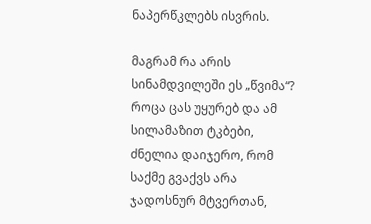ნაპერწკლებს ისვრის.

მაგრამ რა არის სინამდვილეში ეს „წვიმა“? როცა ცას უყურებ და ამ სილამაზით ტკბები, ძნელია დაიჯერო, რომ საქმე გვაქვს არა ჯადოსნურ მტვერთან,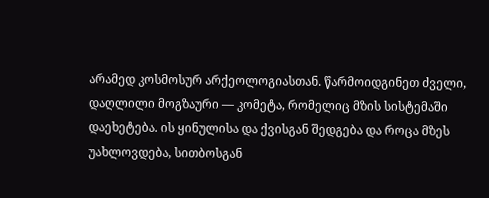არამედ კოსმოსურ არქეოლოგიასთან. წარმოიდგინეთ ძველი, დაღლილი მოგზაური — კომეტა, რომელიც მზის სისტემაში დაეხეტება. ის ყინულისა და ქვისგან შედგება და როცა მზეს უახლოვდება, სითბოსგან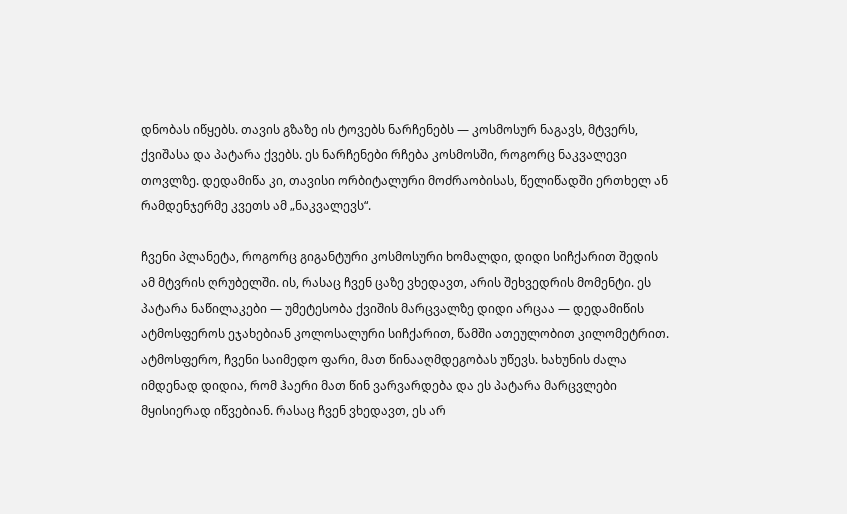დნობას იწყებს. თავის გზაზე ის ტოვებს ნარჩენებს — კოსმოსურ ნაგავს, მტვერს, ქვიშასა და პატარა ქვებს. ეს ნარჩენები რჩება კოსმოსში, როგორც ნაკვალევი თოვლზე. დედამიწა კი, თავისი ორბიტალური მოძრაობისას, წელიწადში ერთხელ ან რამდენჯერმე კვეთს ამ „ნაკვალევს“.

ჩვენი პლანეტა, როგორც გიგანტური კოსმოსური ხომალდი, დიდი სიჩქარით შედის ამ მტვრის ღრუბელში. ის, რასაც ჩვენ ცაზე ვხედავთ, არის შეხვედრის მომენტი. ეს პატარა ნაწილაკები — უმეტესობა ქვიშის მარცვალზე დიდი არცაა — დედამიწის ატმოსფეროს ეჯახებიან კოლოსალური სიჩქარით, წამში ათეულობით კილომეტრით. ატმოსფერო, ჩვენი საიმედო ფარი, მათ წინააღმდეგობას უწევს. ხახუნის ძალა იმდენად დიდია, რომ ჰაერი მათ წინ ვარვარდება და ეს პატარა მარცვლები მყისიერად იწვებიან. რასაც ჩვენ ვხედავთ, ეს არ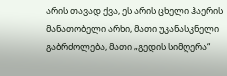არის თავად ქვა, ეს არის ცხელი ჰაერის მანათობელი არხი, მათი უკანასკნელი გაბრძოლება, მათი „გედის სიმღერა“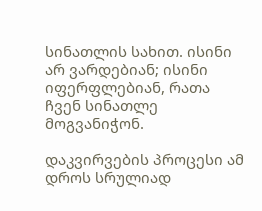სინათლის სახით. ისინი არ ვარდებიან; ისინი იფერფლებიან, რათა ჩვენ სინათლე მოგვანიჭონ.

დაკვირვების პროცესი ამ დროს სრულიად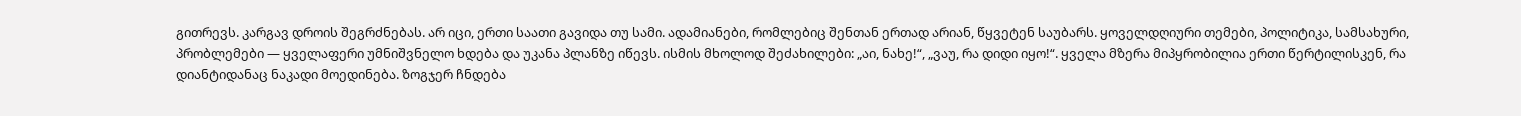გითრევს. კარგავ დროის შეგრძნებას. არ იცი, ერთი საათი გავიდა თუ სამი. ადამიანები, რომლებიც შენთან ერთად არიან, წყვეტენ საუბარს. ყოველდღიური თემები, პოლიტიკა, სამსახური, პრობლემები — ყველაფერი უმნიშვნელო ხდება და უკანა პლანზე იწევს. ისმის მხოლოდ შეძახილები: „აი, ნახე!“, „ვაუ, რა დიდი იყო!“. ყველა მზერა მიპყრობილია ერთი წერტილისკენ, რა დიანტიდანაც ნაკადი მოედინება. ზოგჯერ ჩნდება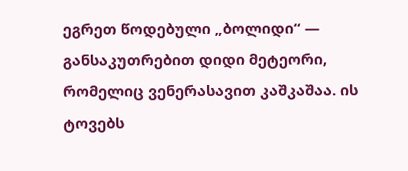ეგრეთ წოდებული „ბოლიდი“ — განსაკუთრებით დიდი მეტეორი, რომელიც ვენერასავით კაშკაშაა. ის ტოვებს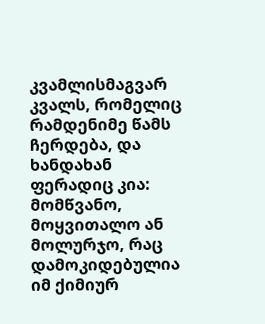კვამლისმაგვარ კვალს, რომელიც რამდენიმე წამს ჩერდება, და ხანდახან ფერადიც კია: მომწვანო, მოყვითალო ან მოლურჯო, რაც დამოკიდებულია იმ ქიმიურ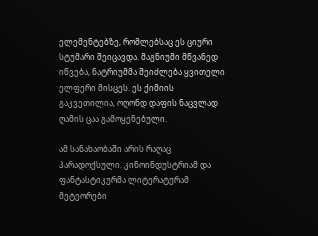ელემენტებზე, რომლებსაც ეს ციური სტუმარი შეიცავდა. მაგნიუმი მწვანედ იწვება, ნატრიუმმა შეიძლება ყვითელი ელფერი მისცეს. ეს ქიმიის გაკვეთილია, ოღონდ დაფის ნაცვლად ღამის ცაა გამოყენებული.

ამ სანახაობაში არის რაღაც პარადოქსული. კინოინდუსტრიამ და ფანტასტიკურმა ლიტერატურამ მეტეორები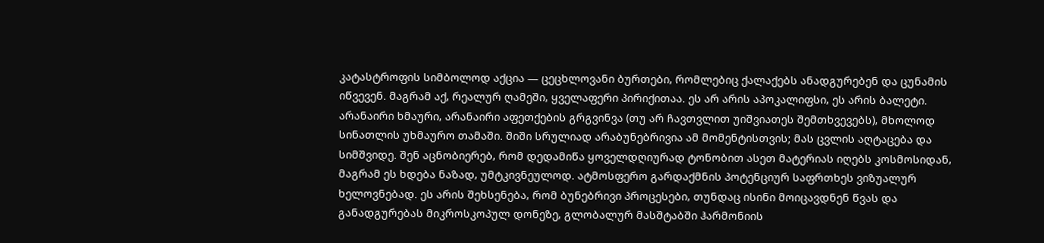კატასტროფის სიმბოლოდ აქცია — ცეცხლოვანი ბურთები, რომლებიც ქალაქებს ანადგურებენ და ცუნამის იწვევენ. მაგრამ აქ, რეალურ ღამეში, ყველაფერი პირიქითაა. ეს არ არის აპოკალიფსი, ეს არის ბალეტი. არანაირი ხმაური, არანაირი აფეთქების გრგვინვა (თუ არ ჩავთვლით უიშვიათეს შემთხვევებს), მხოლოდ სინათლის უხმაურო თამაში. შიში სრულიად არაბუნებრივია ამ მომენტისთვის; მას ცვლის აღტაცება და სიმშვიდე. შენ აცნობიერებ, რომ დედამიწა ყოველდღიურად ტონობით ასეთ მატერიას იღებს კოსმოსიდან, მაგრამ ეს ხდება ნაზად, უმტკივნეულოდ. ატმოსფერო გარდაქმნის პოტენციურ საფრთხეს ვიზუალურ ხელოვნებად. ეს არის შეხსენება, რომ ბუნებრივი პროცესები, თუნდაც ისინი მოიცავდნენ წვას და განადგურებას მიკროსკოპულ დონეზე, გლობალურ მასშტაბში ჰარმონიის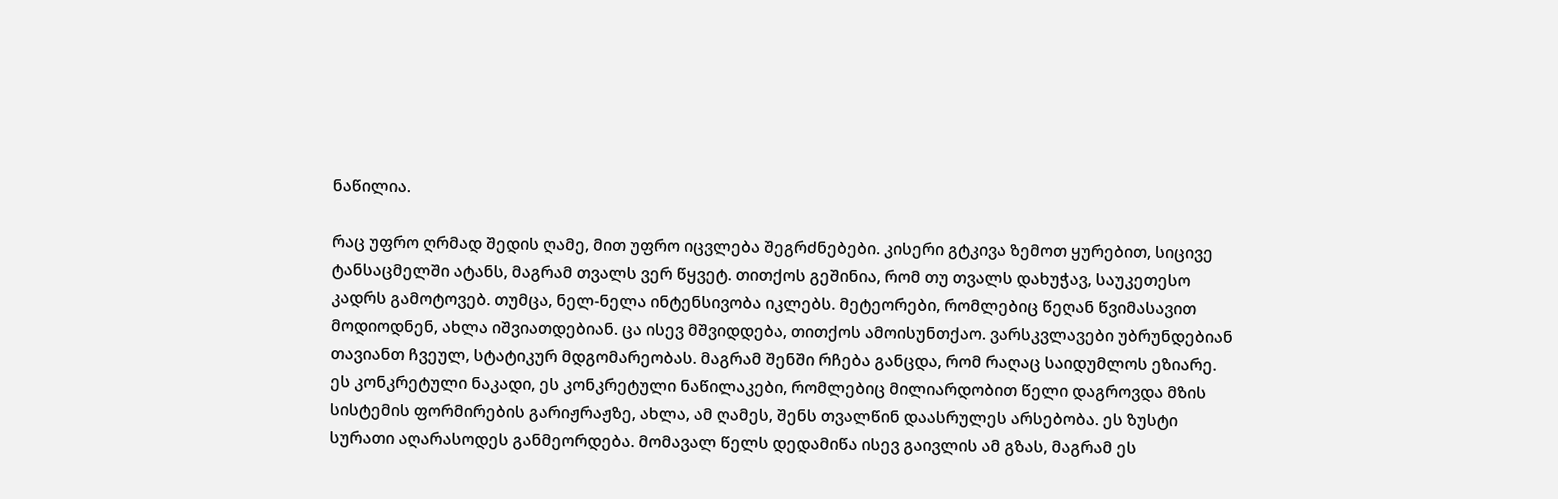ნაწილია.

რაც უფრო ღრმად შედის ღამე, მით უფრო იცვლება შეგრძნებები. კისერი გტკივა ზემოთ ყურებით, სიცივე ტანსაცმელში ატანს, მაგრამ თვალს ვერ წყვეტ. თითქოს გეშინია, რომ თუ თვალს დახუჭავ, საუკეთესო კადრს გამოტოვებ. თუმცა, ნელ-ნელა ინტენსივობა იკლებს. მეტეორები, რომლებიც წეღან წვიმასავით მოდიოდნენ, ახლა იშვიათდებიან. ცა ისევ მშვიდდება, თითქოს ამოისუნთქაო. ვარსკვლავები უბრუნდებიან თავიანთ ჩვეულ, სტატიკურ მდგომარეობას. მაგრამ შენში რჩება განცდა, რომ რაღაც საიდუმლოს ეზიარე. ეს კონკრეტული ნაკადი, ეს კონკრეტული ნაწილაკები, რომლებიც მილიარდობით წელი დაგროვდა მზის სისტემის ფორმირების გარიჟრაჟზე, ახლა, ამ ღამეს, შენს თვალწინ დაასრულეს არსებობა. ეს ზუსტი სურათი აღარასოდეს განმეორდება. მომავალ წელს დედამიწა ისევ გაივლის ამ გზას, მაგრამ ეს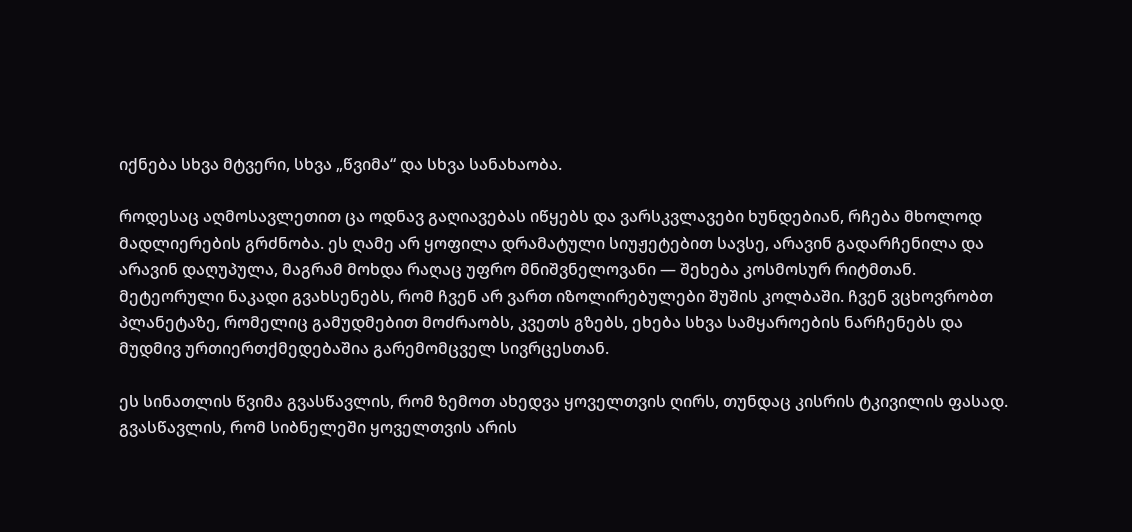იქნება სხვა მტვერი, სხვა „წვიმა“ და სხვა სანახაობა.

როდესაც აღმოსავლეთით ცა ოდნავ გაღიავებას იწყებს და ვარსკვლავები ხუნდებიან, რჩება მხოლოდ მადლიერების გრძნობა. ეს ღამე არ ყოფილა დრამატული სიუჟეტებით სავსე, არავინ გადარჩენილა და არავინ დაღუპულა, მაგრამ მოხდა რაღაც უფრო მნიშვნელოვანი — შეხება კოსმოსურ რიტმთან. მეტეორული ნაკადი გვახსენებს, რომ ჩვენ არ ვართ იზოლირებულები შუშის კოლბაში. ჩვენ ვცხოვრობთ პლანეტაზე, რომელიც გამუდმებით მოძრაობს, კვეთს გზებს, ეხება სხვა სამყაროების ნარჩენებს და მუდმივ ურთიერთქმედებაშია გარემომცველ სივრცესთან.

ეს სინათლის წვიმა გვასწავლის, რომ ზემოთ ახედვა ყოველთვის ღირს, თუნდაც კისრის ტკივილის ფასად. გვასწავლის, რომ სიბნელეში ყოველთვის არის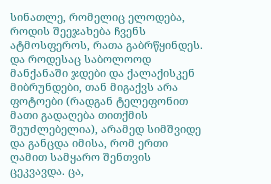სინათლე, რომელიც ელოდება, როდის შეეჯახება ჩვენს ატმოსფეროს, რათა გაბრწყინდეს. და როდესაც საბოლოოდ მანქანაში ჯდები და ქალაქისკენ მიბრუნდები, თან მიგაქვს არა ფოტოები (რადგან ტელეფონით მათი გადაღება თითქმის შეუძლებელია), არამედ სიმშვიდე და განცდა იმისა, რომ ერთი ღამით სამყარო შენთვის ცეკვავდა. ცა,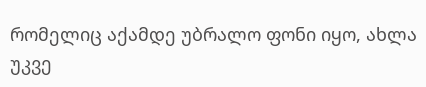რომელიც აქამდე უბრალო ფონი იყო, ახლა უკვე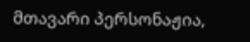მთავარი პერსონაჟია,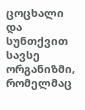ცოცხალი და სუნთქვით სავსე ორგანიზმი, რომელმაც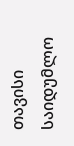თავისი საიდუმლო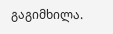გაგიმხილა.